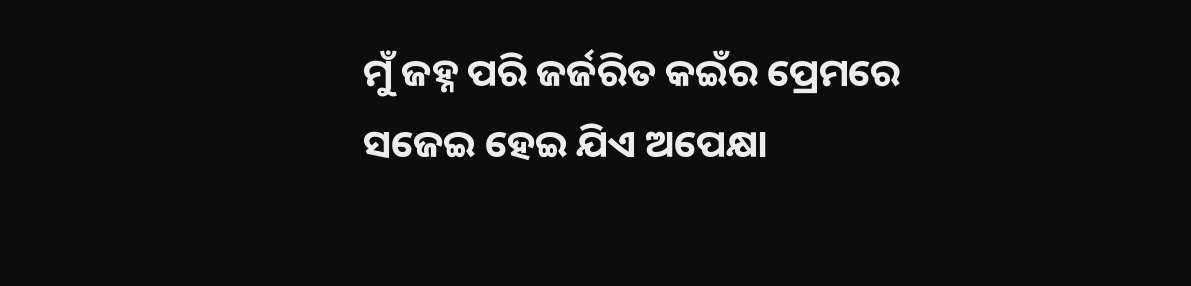ମୁଁ ଜହ୍ନ ପରି ଜର୍ଜରିତ କଇଁର ପ୍ରେମରେ ସଜେଇ ହେଇ ଯିଏ ଅପେକ୍ଷା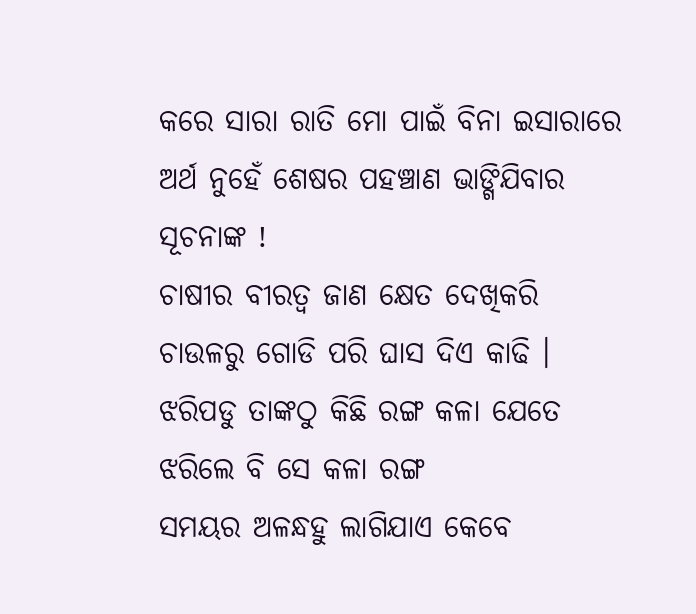କରେ ସାରା ରାତି ମୋ ପାଇଁ ବିନା ଇସାରାରେ
ଅର୍ଥ ନୁହେଁ ଶେଷର ପହଞ୍ଚାଣ ଭାଙ୍ଗିଯିବାର ସୂଚନାଙ୍କ !
ଚାଷୀର ବୀରତ୍ଵ ଜାଣ କ୍ଷେତ ଦେଖିକରି ଚାଉଳରୁ ଗୋଡି ପରି ଘାସ ଦିଏ କାଢି ।
ଝରିପଡୁ ତାଙ୍କଠୁ କିଛି ରଙ୍ଗ କଳା ଯେତେ ଝରିଲେ ବି ସେ କଳା ରଙ୍ଗ
ସମୟର ଅଳନ୍ଧହୁ ଲାଗିଯାଏ କେବେ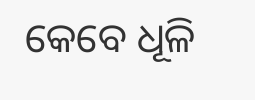କେବେ ଧୂଳି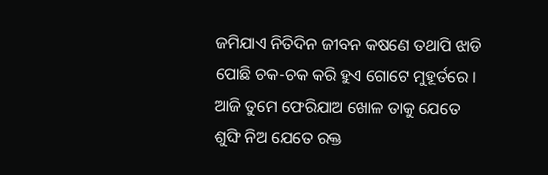ଜମିଯାଏ ନିତିଦିନ ଜୀବନ କଷଣେ ତଥାପି ଝାଡି ପୋଛି ଚକ-ଚକ କରି ହୁଏ ଗୋଟେ ମୁହୂର୍ତରେ ।
ଆଜି ତୁମେ ଫେରିଯାଅ ଖୋଳ ତାକୁ ଯେତେ ଶୁଙ୍ଘି ନିଅ ଯେତେ ରକ୍ତ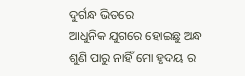ଦୁର୍ଗନ୍ଧ ଭିତରେ
ଆଧୁନିକ ଯୁଗରେ ହୋଇଛୁ ଅନ୍ଧ ଶୁଣି ପାରୁ ନାହିଁ ମୋ ହୃଦୟ ର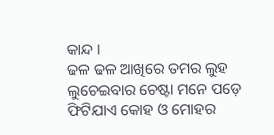କାନ୍ଦ ।
ଢଳ ଢଳ ଆଖିରେ ତମର ଲୁହ ଲୁଚେଇବାର ଚେଷ୍ଟା ମନେ ପଡ଼େ
ଫିଟିଯାଏ କୋହ ଓ ମୋହର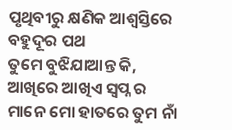ପୃଥିବୀରୁ କ୍ଷଣିକ ଆଶ୍ଵସ୍ତିରେ ବହୁଦୂର ପଥ
ତୁମେ ବୁଝିଯାଆନ୍ତ କି, ଆଖିରେ ଆଖିଏ ସ୍ବପ୍ନ ର ମାନେ ମୋ ହାତରେ ତୁମ ନାଁ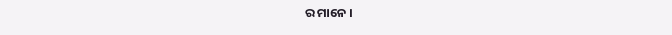ର ମାନେ ।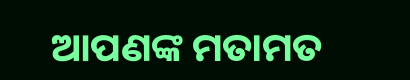ଆପଣଙ୍କ ମତାମତ